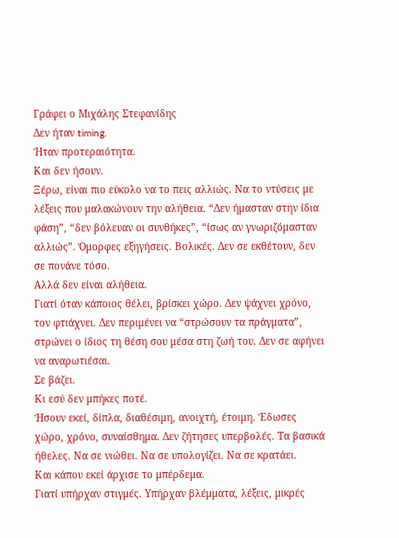Γράφει ο Μιχάλης Στεφανίδης
Δεν ήταν timing.
Ήταν προτεραιότητα.
Και δεν ήσουν.
Ξέρω, είναι πιο εύκολο να το πεις αλλιώς. Να το ντύσεις με λέξεις που μαλακώνουν την αλήθεια. “Δεν ήμασταν στην ίδια φάση”, “δεν βόλευαν οι συνθήκες”, “ίσως αν γνωριζόμασταν αλλιώς”. Όμορφες εξηγήσεις. Βολικές. Δεν σε εκθέτουν, δεν σε πονάνε τόσο.
Αλλά δεν είναι αλήθεια.
Γιατί όταν κάποιος θέλει, βρίσκει χώρο. Δεν ψάχνει χρόνο, τον φτιάχνει. Δεν περιμένει να “στρώσουν τα πράγματα”, στρώνει ο ίδιος τη θέση σου μέσα στη ζωή του. Δεν σε αφήνει να αναρωτιέσαι.
Σε βάζει.
Κι εσύ δεν μπήκες ποτέ.
Ήσουν εκεί, δίπλα, διαθέσιμη, ανοιχτή, έτοιμη. Έδωσες χώρο, χρόνο, συναίσθημα. Δεν ζήτησες υπερβολές. Τα βασικά ήθελες. Να σε νιώθει. Να σε υπολογίζει. Να σε κρατάει.
Και κάπου εκεί άρχισε το μπέρδεμα.
Γιατί υπήρχαν στιγμές. Υπήρχαν βλέμματα, λέξεις, μικρές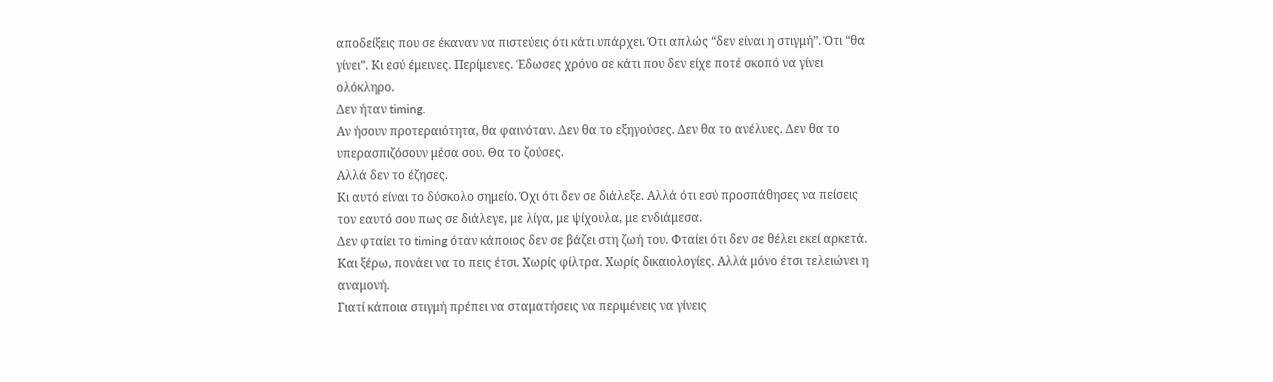αποδείξεις που σε έκαναν να πιστεύεις ότι κάτι υπάρχει. Ότι απλώς “δεν είναι η στιγμή”. Ότι “θα γίνει”. Κι εσύ έμεινες. Περίμενες. Έδωσες χρόνο σε κάτι που δεν είχε ποτέ σκοπό να γίνει ολόκληρο.
Δεν ήταν timing.
Αν ήσουν προτεραιότητα, θα φαινόταν. Δεν θα το εξηγούσες. Δεν θα το ανέλυες. Δεν θα το υπερασπιζόσουν μέσα σου. Θα το ζούσες.
Αλλά δεν το έζησες.
Κι αυτό είναι το δύσκολο σημείο. Όχι ότι δεν σε διάλεξε. Αλλά ότι εσύ προσπάθησες να πείσεις τον εαυτό σου πως σε διάλεγε, με λίγα, με ψίχουλα, με ενδιάμεσα.
Δεν φταίει το timing όταν κάποιος δεν σε βάζει στη ζωή του. Φταίει ότι δεν σε θέλει εκεί αρκετά.
Και ξέρω, πονάει να το πεις έτσι. Χωρίς φίλτρα. Χωρίς δικαιολογίες. Αλλά μόνο έτσι τελειώνει η αναμονή.
Γιατί κάποια στιγμή πρέπει να σταματήσεις να περιμένεις να γίνεις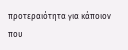προτεραιότητα για κάποιον που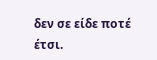δεν σε είδε ποτέ έτσι.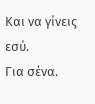Και να γίνεις εσύ.
Για σένα.